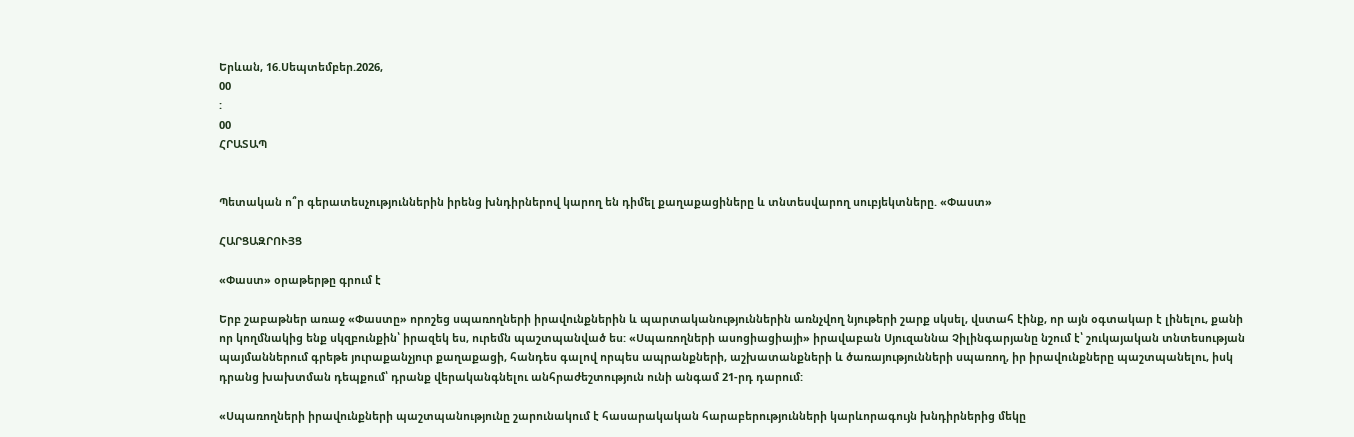Երևան, 16.Սեպտեմբեր.2026,
00
:
00
ՀՐԱՏԱՊ


Պետական ո՞ր գերատեսչություններին իրենց խնդիրներով կարող են դիմել քաղաքացիները և տնտեսվարող սուբյեկտները. «Փաստ»

ՀԱՐՑԱԶՐՈՒՅՑ

«Փաստ» օրաթերթը գրում է

Երբ շաբաթներ առաջ «Փաստը» որոշեց սպառողների իրավունքներին և պարտականություններին առնչվող նյութերի շարք սկսել, վստահ էինք, որ այն օգտակար է լինելու, քանի որ կողմնակից ենք սկզբունքին՝ իրազեկ ես, ուրեմն պաշտպանված ես: «Սպառողների ասոցիացիայի» իրավաբան Սյուզաննա Չիլինգարյանը նշում է՝ շուկայական տնտեսության պայմաններում գրեթե յուրաքանչյուր քաղաքացի, հանդես գալով որպես ապրանքների, աշխատանքների և ծառայությունների սպառող, իր իրավունքները պաշտպանելու, իսկ դրանց խախտման դեպքում՝ դրանք վերականգնելու անհրաժեշտություն ունի անգամ 21-րդ դարում:

«Սպառողների իրավունքների պաշտպանությունը շարունակում է հասարակական հարաբերությունների կարևորագույն խնդիրներից մեկը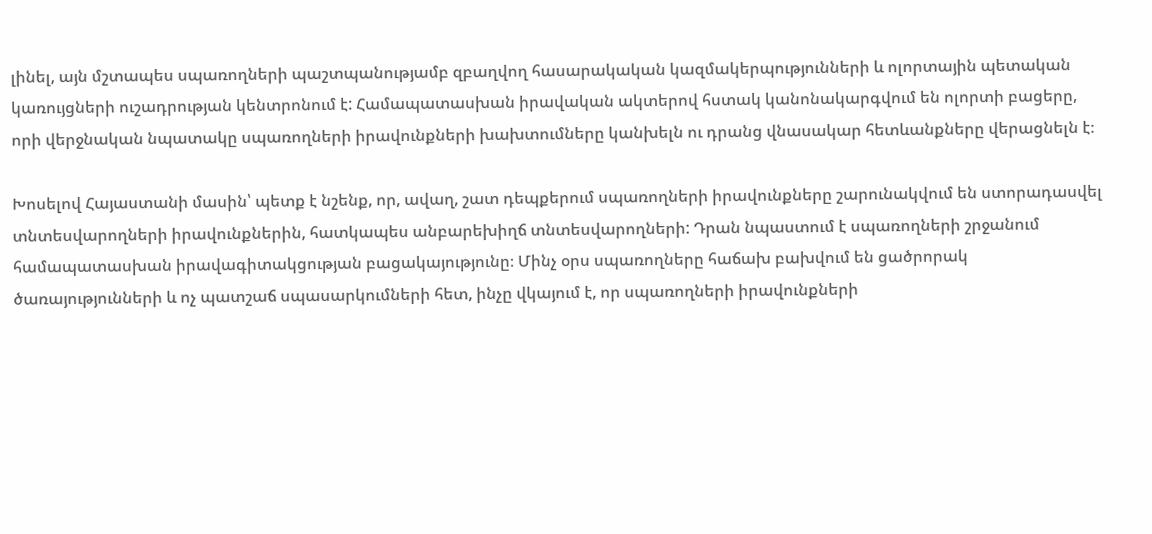լինել, այն մշտապես սպառողների պաշտպանությամբ զբաղվող հասարակական կազմակերպությունների և ոլորտային պետական կառույցների ուշադրության կենտրոնում է: Համապատասխան իրավական ակտերով հստակ կանոնակարգվում են ոլորտի բացերը, որի վերջնական նպատակը սպառողների իրավունքների խախտումները կանխելն ու դրանց վնասակար հետևանքները վերացնելն է։

Խոսելով Հայաստանի մասին՝ պետք է նշենք, որ, ավաղ, շատ դեպքերում սպառողների իրավունքները շարունակվում են ստորադասվել տնտեսվարողների իրավունքներին, հատկապես անբարեխիղճ տնտեսվարողների: Դրան նպաստում է սպառողների շրջանում համապատասխան իրավագիտակցության բացակայությունը։ Մինչ օրս սպառողները հաճախ բախվում են ցածրորակ ծառայությունների և ոչ պատշաճ սպասարկումների հետ, ինչը վկայում է, որ սպառողների իրավունքների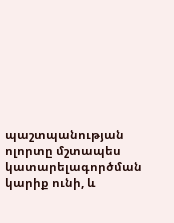պաշտպանության ոլորտը մշտապես կատարելագործման կարիք ունի, և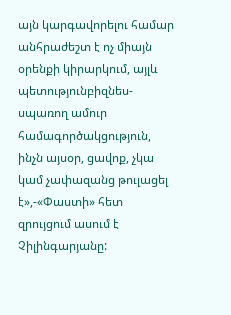այն կարգավորելու համար անհրաժեշտ է ոչ միայն օրենքի կիրարկում, այլև պետությունբիզնես-սպառող ամուր համագործակցություն, ինչն այսօր, ցավոք, չկա կամ չափազանց թուլացել է»,-«Փաստի» հետ զրույցում ասում է Չիլինգարյանը: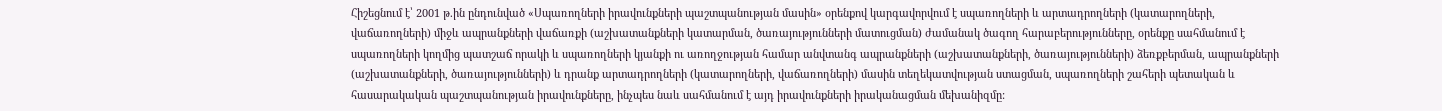Հիշեցնում է՝ 2001 թ.ին ընդունված «Սպառողների իրավունքների պաշտպանության մասին» օրենքով կարգավորվում է սպառողների և արտադրողների (կատարողների, վաճառողների) միջև ապրանքների վաճառքի (աշխատանքների կատարման, ծառայությունների մատուցման) ժամանակ ծագող հարաբերությունները, օրենքը սահմանում է սպառողների կողմից պատշաճ որակի և սպառողների կյանքի ու առողջության համար անվտանգ ապրանքների (աշխատանքների, ծառայությունների) ձեռքբերման, ապրանքների (աշխատանքների, ծառայությունների) և դրանք արտադրողների (կատարողների, վաճառողների) մասին տեղեկատվության ստացման, սպառողների շահերի պետական և հասարակական պաշտպանության իրավունքները, ինչպես նաև սահմանում է այդ իրավունքների իրականացման մեխանիզմը: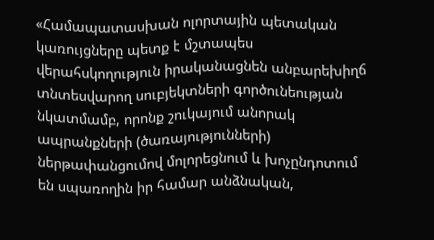«Համապատասխան ոլորտային պետական կառույցները պետք է մշտապես վերահսկողություն իրականացնեն անբարեխիղճ տնտեսվարող սուբյեկտների գործունեության նկատմամբ, որոնք շուկայում անորակ ապրանքների (ծառայությունների) ներթափանցումով մոլորեցնում և խոչընդոտում են սպառողին իր համար անձնական,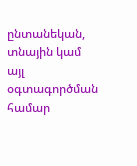ընտանեկան, տնային կամ այլ օգտագործման համար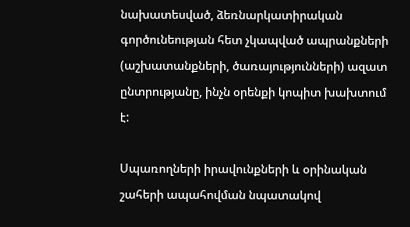նախատեսված, ձեռնարկատիրական գործունեության հետ չկապված ապրանքների (աշխատանքների, ծառայությունների) ազատ ընտրությանը, ինչն օրենքի կոպիտ խախտում է:

Սպառողների իրավունքների և օրինական շահերի ապահովման նպատակով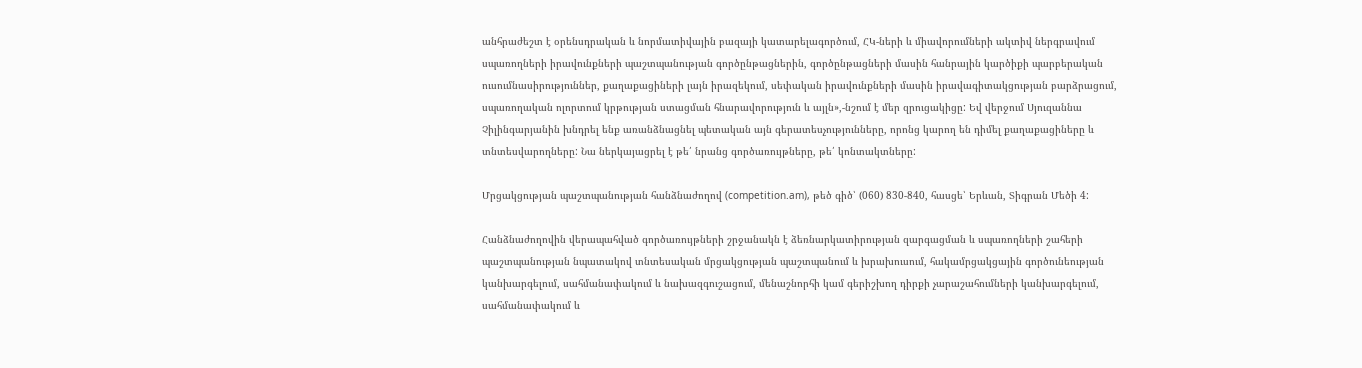անհրաժեշտ է օրենսդրական և նորմատիվային բազայի կատարելագործում, ՀԿ-ների և միավորումների ակտիվ ներգրավում սպառողների իրավունքների պաշտպանության գործընթացներին, գործընթացների մասին հանրային կարծիքի պարբերական ուսումնասիրություններ, քաղաքացիների լայն իրազեկում, սեփական իրավունքների մասին իրավագիտակցության բարձրացում, սպառողական ոլորտում կրթության ստացման հնարավորություն և այլն»,-նշում է մեր զրուցակիցը: Եվ վերջում Սյուզաննա Չիլինգարյանին խնդրել ենք առանձնացնել պետական այն գերատեսչությունները, որոնց կարող են դիմել քաղաքացիները և տնտեսվարողները: Նա ներկայացրել է թե՛ նրանց գործառույթները, թե՛ կոնտակտները:

Մրցակցության պաշտպանության հանձնաժողով (competition.am), թեծ գիծ՝ (060) 830-840, հասցե՝ Երևան, Տիգրան Մեծի 4:

Հանձնաժողովին վերապահված գործառույթների շրջանակն է ձեռնարկատիրության զարգացման և սպառողների շահերի պաշտպանության նպատակով տնտեսական մրցակցության պաշտպանում և խրախուսում, հակամրցակցային գործունեության կանխարգելում, սահմանափակում և նախազգուշացում, մենաշնորհի կամ գերիշխող դիրքի չարաշահումների կանխարգելում, սահմանափակում և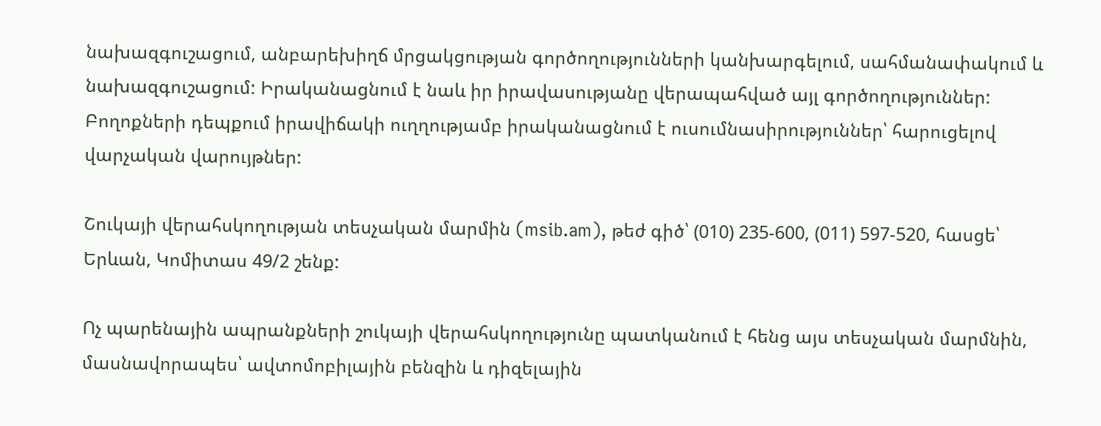նախազգուշացում, անբարեխիղճ մրցակցության գործողությունների կանխարգելում, սահմանափակում և նախազգուշացում: Իրականացնում է նաև իր իրավասությանը վերապահված այլ գործողություններ: Բողոքների դեպքում իրավիճակի ուղղությամբ իրականացնում է ուսումնասիրություններ՝ հարուցելով վարչական վարույթներ:

Շուկայի վերահսկողության տեսչական մարմին (msib.am), թեժ գիծ՝ (010) 235-600, (011) 597-520, հասցե՝ Երևան, Կոմիտաս 49/2 շենք:

Ոչ պարենային ապրանքների շուկայի վերահսկողությունը պատկանում է հենց այս տեսչական մարմնին, մասնավորապես՝ ավտոմոբիլային բենզին և դիզելային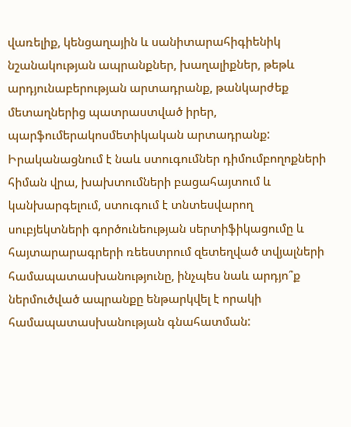վառելիք, կենցաղային և սանիտարահիգիենիկ նշանակության ապրանքներ, խաղալիքներ, թեթև արդյունաբերության արտադրանք, թանկարժեք մետաղներից պատրաստված իրեր, պարֆումերակոսմետիկական արտադրանք: Իրականացնում է նաև ստուգումներ դիմումբողոքների հիման վրա, խախտումների բացահայտում և կանխարգելում, ստուգում է տնտեսվարող սուբյեկտների գործունեության սերտիֆիկացումը և հայտարարագրերի ռեեստրում զետեղված տվյալների համապատասխանությունը, ինչպես նաև արդյո՞ք ներմուծված ապրանքը ենթարկվել է որակի համապատասխանության գնահատման: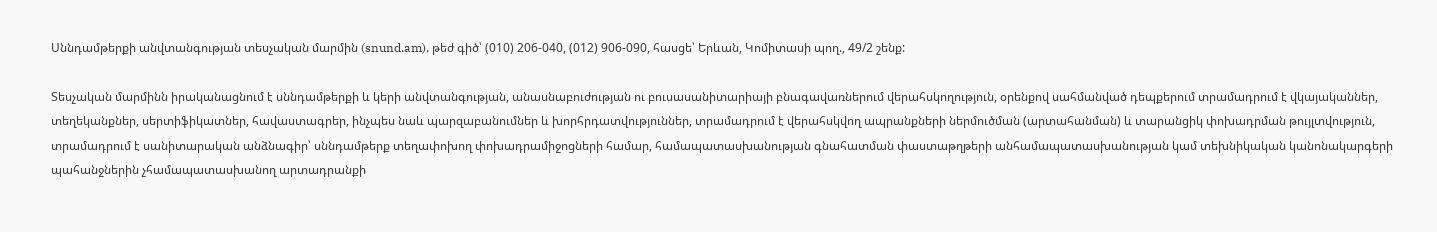Սննդամթերքի անվտանգության տեսչական մարմին (snund.am), թեժ գիծ՝ (010) 206-040, (012) 906-090, հասցե՝ Երևան, Կոմիտասի պող., 49/2 շենք:

Տեսչական մարմինն իրականացնում է սննդամթերքի և կերի անվտանգության, անասնաբուժության ու բուսասանիտարիայի բնագավառներում վերահսկողություն, օրենքով սահմանված դեպքերում տրամադրում է վկայականներ, տեղեկանքներ, սերտիֆիկատներ, հավաստագրեր, ինչպես նաև պարզաբանումներ և խորհրդատվություններ, տրամադրում է վերահսկվող ապրանքների ներմուծման (արտահանման) և տարանցիկ փոխադրման թույլտվություն, տրամադրում է սանիտարական անձնագիր՝ սննդամթերք տեղափոխող փոխադրամիջոցների համար, համապատասխանության գնահատման փաստաթղթերի անհամապատասխանության կամ տեխնիկական կանոնակարգերի պահանջներին չհամապատասխանող արտադրանքի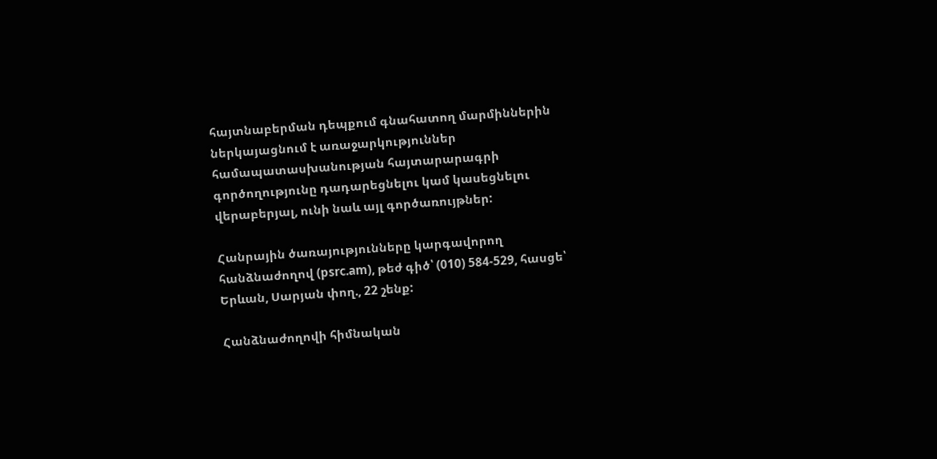հայտնաբերման դեպքում գնահատող մարմիններին ներկայացնում է առաջարկություններ համապատասխանության հայտարարագրի գործողությունը դադարեցնելու կամ կասեցնելու վերաբերյալ, ունի նաև այլ գործառույթներ:

Հանրային ծառայությունները կարգավորող հանձնաժողով (psrc.am), թեժ գիծ՝ (010) 584-529, հասցե՝ Երևան, Սարյան փող., 22 շենք:

Հանձնաժողովի հիմնական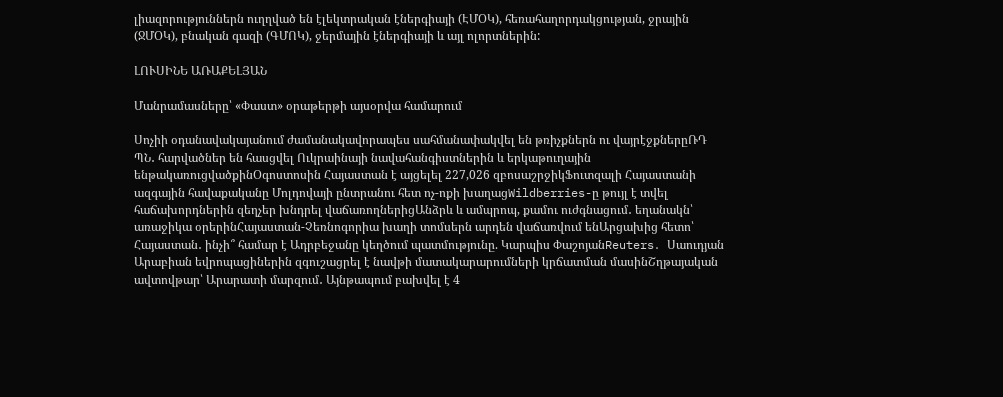լիազորություններն ուղղված են էլեկտրական էներգիայի (ԷՄՕԿ), հեռահաղորդակցության, ջրային (ՋՄՕԿ), բնական գազի (ԳՄՈԿ), ջերմային էներգիայի և այլ ոլորտներին:

ԼՈՒՍԻՆԵ ԱՌԱՔԵԼՅԱՆ

Մանրամասները՝ «Փաստ» օրաթերթի այսօրվա համարում

Սոչիի օդանավակայանում ժամանակավորապես սահմանափակվել են թռիչքներն ու վայրէջքներըՌԴ ՊՆ․ հարվածներ են հասցվել Ուկրաինայի նավահանգիստներին և երկաթուղային ենթակառուցվածքինՕգոստոսին Հայաստան է այցելել 227,026 զբոսաշրջիկՖուտզալի Հայաստանի ազգային հավաքականը Մոլդովայի ընտրանու հետ ոչ-ոքի խաղացWildberries-ը թույլ է տվել հաճախորդներին զեղչեր խնդրել վաճառողներիցԱնձրև և ամպրոպ, քամու ուժգնացում․ եղանակն՝ առաջիկա օրերինՀայաստան-Չեռնոգորիա խաղի տոմսերն արդեն վաճառվում ենԱրցախից հետո՝ Հայաստան․ ինչի՞ համար է Ադրբեջանը կեղծում պատմությունը. Կարպիս ՓաշոյանReuters․ Սաուդյան Արաբիան եվրոպացիներին զգուշացրել է նավթի մատակարարումների կրճատման մասինՇղթայական ավտովթար՝ Արարատի մարզում․ Այնթապում բախվել է 4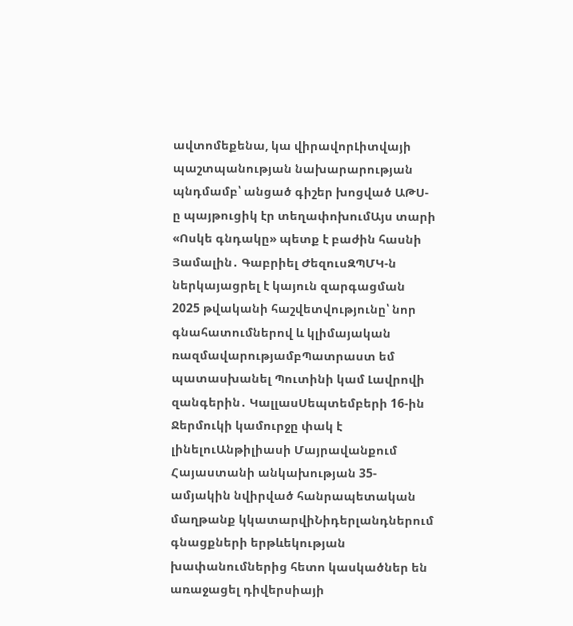ավտոմեքենա, կա վիրավորԼիտվայի պաշտպանության նախարարության պնդմամբ՝ անցած գիշեր խոցված ԱԹՍ-ը պայթուցիկ էր տեղափոխումԱյս տարի «Ոսկե գնդակը» պետք է բաժին հասնի Յամալին․ Գաբրիել ԺեզուսԶՊՄԿ-ն ներկայացրել է կայուն զարգացման 2025 թվականի հաշվետվությունը՝ նոր գնահատումներով և կլիմայական ռազմավարությամբՊատրաստ եմ պատասխանել Պուտինի կամ Լավրովի զանգերին․ ԿալլասՍեպտեմբերի 16-ին Ջերմուկի կամուրջը փակ է լինելուԱնթիլիասի Մայրավանքում Հայաստանի անկախության 35-ամյակին նվիրված հանրապետական մաղթանք կկատարվիՆիդերլանդներում գնացքների երթևեկության խափանումներից հետո կասկածներ են առաջացել դիվերսիայի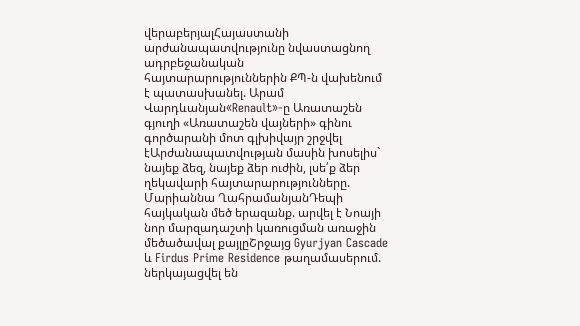վերաբերյալՀայաստանի արժանապատվությունը նվաստացնող ադրբեջանական հայտարարություններին ՔՊ-ն վախենում է պատասխանել. Արամ Վարդևանյան«Renault»-ը Առատաշեն գյուղի «Առատաշեն վայների» գինու գործարանի մոտ գլխիվայր շրջվել էԱրժանապատվության մասին խոսելիս` նայեք ձեզ, նայեք ձեր ուժին, լսե՛ք ձեր ղեկավարի հայտարարությունները. Մարիաննա ՂահրամանյանԴեպի հայկական մեծ երազանք. արվել է Նոայի նոր մարզադաշտի կառուցման առաջին մեծածավալ քայլըՇրջայց Gyurjyan Cascade և Firdus Prime Residence թաղամասերում. ներկայացվել են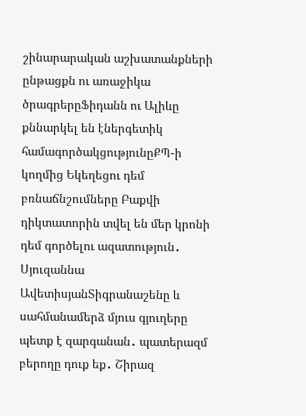շինարարական աշխատանքների ընթացքն ու առաջիկա ծրագրերըՖիդանն ու Ալիևը քննարկել են էներգետիկ համագործակցությունըՔՊ-ի կողմից Եկեղեցու դեմ բռնաճնշումները Բաքվի դիկտատորին տվել են մեր կրոնի դեմ գործելու ազատություն․ Սյուզաննա ԱվետիսյանՏիգրանաշենը և սահմանամերձ մյուս գյուղերը պետք է զարգանան․ պատերազմ բերողը դուք եք․ Շիրազ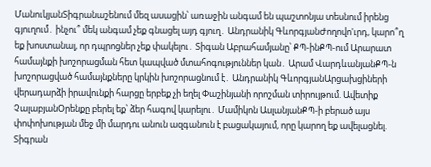ՄանուկյանՏիգրանաշենում մեզ ասացին՝ առաջին անգամ են պաշտոնյա տեսնում իրենց գյուղում․ ինչու՞ մեկ անգամ չեք գնացել այդ գյուղ․ Անդրանիկ ԳևորգյանԺողովո'ւրդ, կարո՞ղ եք խոստանալ, որ դպրոցներ չեք փակելու․ Տիգան Աբրահամյանը՝ ՔՊ-ինՔՊ-ում Արարատ համայնքի խոշորացման հետ կապված մտահոգություններ կան․ Արամ ՎարդևանյանՔՊ-ն խոշորացված համայնքները կրկին խոշորացնում է․ Անդրանիկ ԳևորգյանԱրցախցիների վերադարձի իրավունքի հարցը երբեք չի եղել Փաշինյանի որոշման տիրույթում. Ավետիք ՉալաբյանՕրենքը բերել եք՝ ձեր հագով կարելու․ Մամիկոն ԱսլանյանՔՊ-ի բերած այս փոփոխության մեջ մի մարդու անուն ազգանուն է բացակայում, որը կարող եք ավելացնել. Տիգրան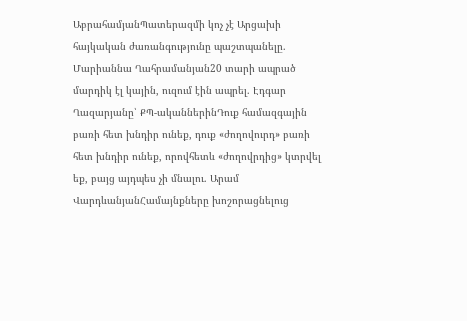ԱբրահամյանՊատերազմի կոչ չէ Արցախի հայկական ժառանգությունը պաշտպանելը. Մարիաննա Ղահրամանյան20 տարի ապրած մարդիկ էլ կային, ուզում էին ապրել. Էդգար Ղազարյանը՝ ՔՊ-ականներինԴուք համազգային բառի հետ խնդիր ունեք, դուք «ժողովուրդ» բառի հետ խնդիր ունեք, որովհետև «ժողովրդից» կտրվել եք, բայց այդպես չի մնալու. Արամ ՎարդևանյանՀամայնքները խոշորացնելուց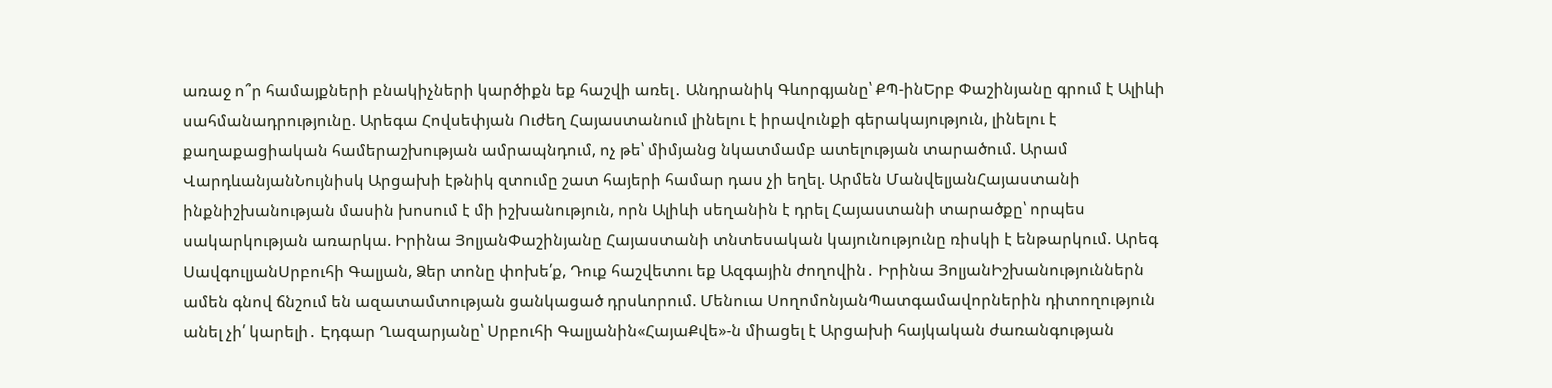առաջ ո՞ր համայքների բնակիչների կարծիքն եք հաշվի առել․ Անդրանիկ Գևորգյանը՝ ՔՊ-ինԵրբ Փաշինյանը գրում է Ալիևի սահմանադրությունը. Արեգա Հովսեփյան Ուժեղ Հայաստանում լինելու է իրավունքի գերակայություն, լինելու է քաղաքացիական համերաշխության ամրապնդում, ոչ թե՝ միմյանց նկատմամբ ատելության տարածում. Արամ ՎարդևանյանՆույնիսկ Արցախի էթնիկ զտումը շատ հայերի համար դաս չի եղել. Արմեն ՄանվելյանՀայաստանի ինքնիշխանության մասին խոսում է մի իշխանություն, որն Ալիևի սեղանին է դրել Հայաստանի տարածքը՝ որպես սակարկության առարկա. Իրինա ՅոլյանՓաշինյանը Հայաստանի տնտեսական կայունությունը ռիսկի է ենթարկում. Արեգ ՍավգուլյանՍրբուհի Գալյան, Ձեր տոնը փոխե՛ք, Դուք հաշվետու եք Ազգային ժողովին․ Իրինա ՅոլյանԻշխանություններն ամեն գնով ճնշում են ազատամտության ցանկացած դրսևորում. Մենուա ՍողոմոնյանՊատգամավորներին դիտողություն անել չի՛ կարելի․ Էդգար Ղազարյանը՝ Սրբուհի Գալյանին«ՀայաՔվե»-ն միացել է Արցախի հայկական ժառանգության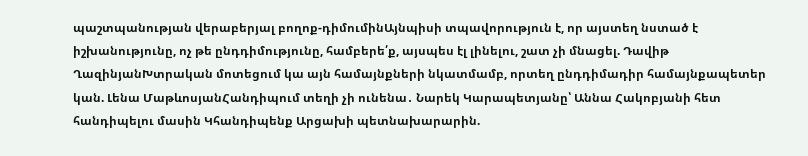պաշտպանության վերաբերյալ բողոք-դիմումինԱյնպիսի տպավորություն է, որ այստեղ նստած է իշխանությունը, ոչ թե ընդդիմությունը, համբերե՛ք, այսպես էլ լինելու, շատ չի մնացել. Դավիթ ՂազինյանԽտրական մոտեցում կա այն համայնքների նկատմամբ, որտեղ ընդդիմադիր համայնքապետեր կան. Լենա ՄաթևոսյանՀանդիպում տեղի չի ունենա․ Նարեկ Կարապետյանը՝ Աննա Հակոբյանի հետ հանդիպելու մասին Կհանդիպենք Արցախի պետնախարարին.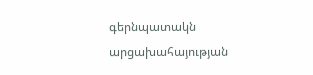գերնպատակն արցախահայության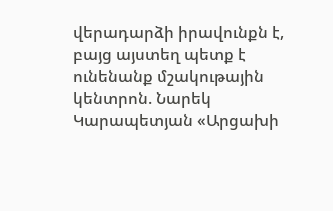վերադարձի իրավունքն է, բայց այստեղ պետք է ունենանք մշակութային կենտրոն. Նարեկ Կարապետյան «Արցախի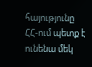հայությունը ՀՀ-ում պետք է ունենա մեկ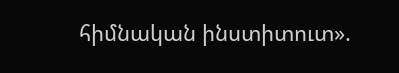հիմնական ինստիտուտ».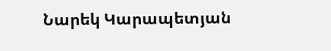Նարեկ Կարապետյան